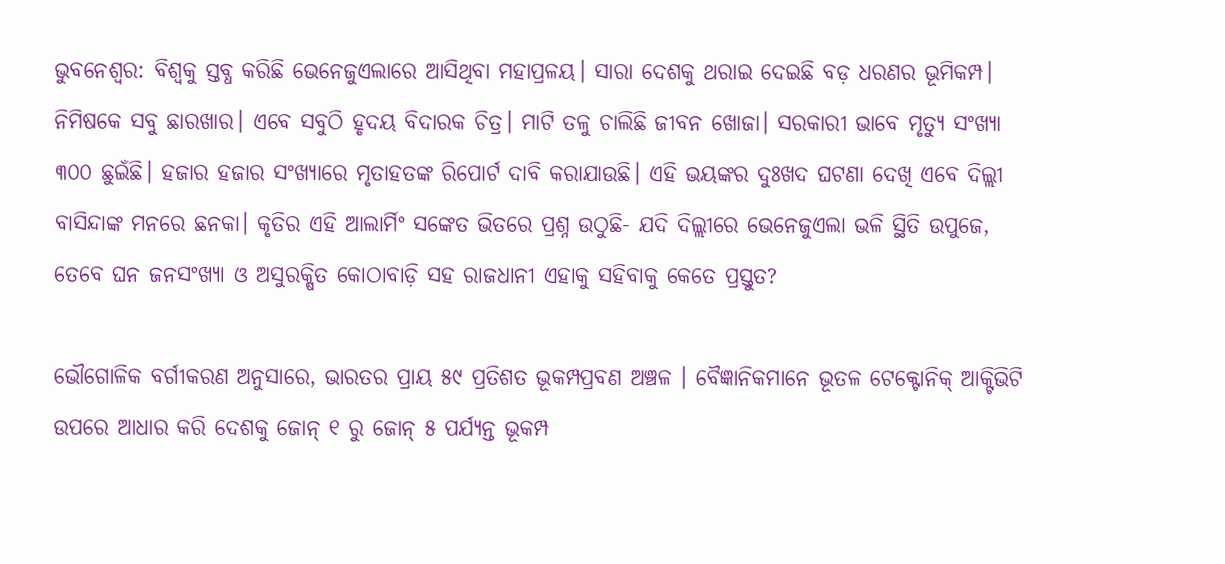ଭୁବନେଶ୍ୱର: ବିଶ୍ୱକୁ ସ୍ତବ୍ଧ କରିଛି ଭେନେଜୁଏଲାରେ ଆସିଥିବା ମହାପ୍ରଳୟ। ସାରା ଦେଶକୁ ଥରାଇ ଦେଇଛି ବଡ଼ ଧରଣର ଭୂମିକମ୍ପ। ନିମିଷକେ ସବୁ ଛାରଖାର। ଏବେ ସବୁଠି ହୃଦୟ ବିଦାରକ ଚିତ୍ର। ମାଟି ତଳୁ ଚାଲିଛି ଜୀବନ ଖୋଜା। ସରକାରୀ ଭାବେ ମୃତ୍ୟୁ ସଂଖ୍ୟା ୩୦୦ ଛୁଇଁଛି। ହଜାର ହଜାର ସଂଖ୍ୟାରେ ମୃତାହତଙ୍କ ରିପୋର୍ଟ ଦାବି କରାଯାଉଛି। ଏହି ଭୟଙ୍କର ଦୁଃଖଦ ଘଟଣା ଦେଖି ଏବେ ଦିଲ୍ଲୀ ବାସିନ୍ଦାଙ୍କ ମନରେ ଛନକା। କୃତିର ଏହି ଆଲାର୍ମିଂ ସଙ୍କେତ ଭିତରେ ପ୍ରଶ୍ନ ଉଠୁଛି- ଯଦି ଦିଲ୍ଲୀରେ ଭେନେଜୁଏଲା ଭଳି ସ୍ଥିତି ଉପୁଜେ, ତେବେ ଘନ ଜନସଂଖ୍ୟା ଓ ଅସୁରକ୍ଷିତ କୋଠାବାଡ଼ି ସହ ରାଜଧାନୀ ଏହାକୁ ସହିବାକୁ କେତେ ପ୍ରସ୍ତୁତ?

ଭୌଗୋଳିକ ବର୍ଗୀକରଣ ଅନୁସାରେ, ଭାରତର ପ୍ରାୟ ୫୯ ପ୍ରତିଶତ ଭୂକମ୍ପପ୍ରବଣ ଅଞ୍ଚଳ । ବୈଜ୍ଞାନିକମାନେ ଭୂତଳ ଟେକ୍ଟୋନିକ୍ ଆକ୍ଟିଭିଟି ଉପରେ ଆଧାର କରି ଦେଶକୁ ଜୋନ୍ ୧ ରୁ ଜୋନ୍ ୫ ପର୍ଯ୍ୟନ୍ତ ଭୂକମ୍ପ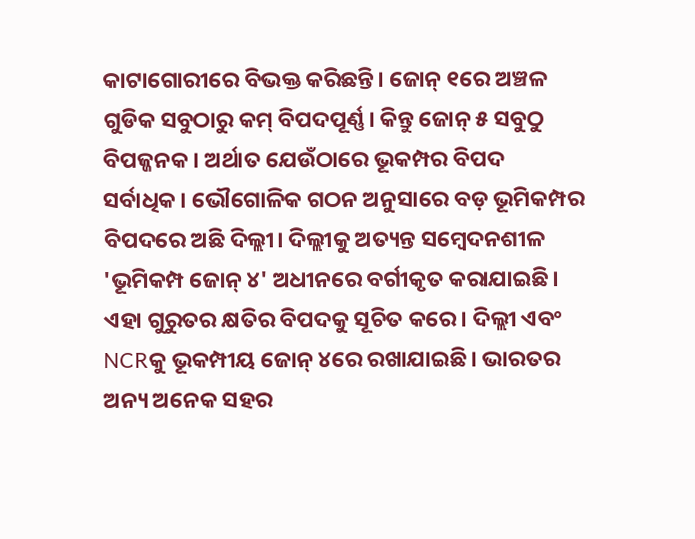କାଟାଗୋରୀରେ ବିଭକ୍ତ କରିଛନ୍ତି। ଜୋନ୍ ୧ରେ ଅଞ୍ଚଳ ଗୁଡିକ ସବୁଠାରୁ କମ୍ ବିପଦପୂର୍ଣ୍ଣ। କିନ୍ତୁ ଜୋନ୍ ୫ ସବୁଠୁ ବିପଜ୍ଜନକ। ଅର୍ଥାତ ଯେଉଁଠାରେ ଭୂକମ୍ପର ବିପଦ ସର୍ବାଧିକ। ଭୌଗୋଳିକ ଗଠନ ଅନୁସାରେ ବଡ଼ ଭୂମିକମ୍ପର ବିପଦରେ ଅଛି ଦିଲ୍ଲୀ। ଦିଲ୍ଲୀକୁ ଅତ୍ୟନ୍ତ ସମ୍ବେଦନଶୀଳ 'ଭୂମିକମ୍ପ ଜୋନ୍ ୪' ଅଧୀନରେ ବର୍ଗୀକୃତ କରାଯାଇଛି। ଏହା ଗୁରୁତର କ୍ଷତିର ବିପଦକୁ ସୂଚିତ କରେ। ଦିଲ୍ଲୀ ଏବଂ NCRକୁ ଭୂକମ୍ପୀୟ ଜୋନ୍ ୪ରେ ରଖାଯାଇଛି। ଭାରତର ଅନ୍ୟ ଅନେକ ସହର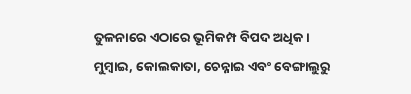ତୁଳନାରେ ଏଠାରେ ଭୂମିକମ୍ପ ବିପଦ ଅଧିକ। ମୁମ୍ବାଇ, କୋଲକାତା, ଚେନ୍ନାଇ ଏବଂ ବେଙ୍ଗାଲୁରୁ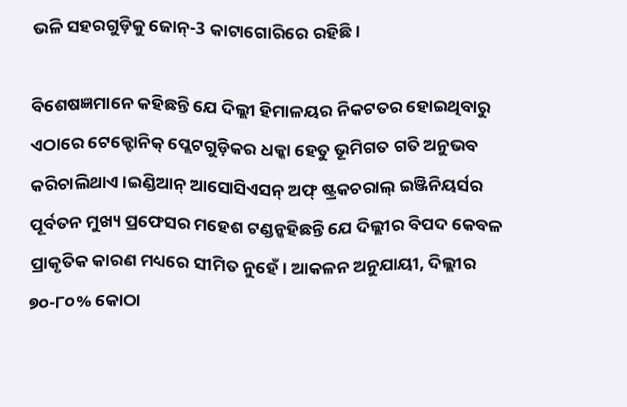ଭଳି ସହରଗୁଡ଼ିକୁ ଜୋନ୍-3 କାଟାଗୋରିରେ ରହିଛି।

ବିଶେଷଜ୍ଞମାନେ କହିଛନ୍ତି ଯେ ଦିଲ୍ଲୀ ହିମାଳୟର ନିକଟତର ହୋଇଥିବାରୁ ଏଠାରେ ଟେକ୍ଟୋନିକ୍ ପ୍ଲେଟଗୁଡ଼ିକର ଧକ୍କା ହେତୁ ଭୂମିଗତ ଗତି ଅନୁଭବ କରିଚାଲିଥାଏ।ଇଣ୍ଡିଆନ୍ ଆସୋସିଏସନ୍ ଅଫ୍ ଷ୍ଟ୍ରକଚରାଲ୍ ଇଞ୍ଜିନିୟର୍ସର ପୂର୍ବତନ ମୁଖ୍ୟ ପ୍ରଫେସର ମହେଶ ଟଣ୍ଡନ୍କହିଛନ୍ତି ଯେ ଦିଲ୍ଲୀର ବିପଦ କେବଳ ପ୍ରାକୃତିକ କାରଣ ମଧ୍ୟରେ ସୀମିତ ନୁହେଁ। ଆକଳନ ଅନୁଯାୟୀ, ଦିଲ୍ଲୀର ୭୦-୮୦% କୋଠା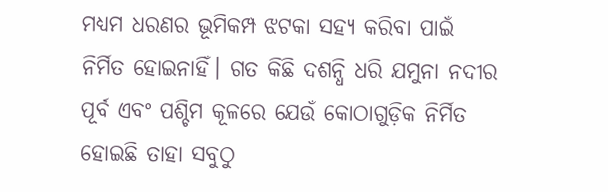ମଧ୍ୟମ ଧରଣର ଭୂମିକମ୍ପ ଝଟକା ସହ୍ୟ କରିବା ପାଇଁ ନିର୍ମିତ ହୋଇନାହିଁ। ଗତ କିଛି ଦଶନ୍ଧି ଧରି ଯମୁନା ନଦୀର ପୂର୍ବ ଏବଂ ପଶ୍ଚିମ କୂଳରେ ଯେଉଁ କୋଠାଗୁଡ଼ିକ ନିର୍ମିତ ହୋଇଛି ତାହା ସବୁଠୁ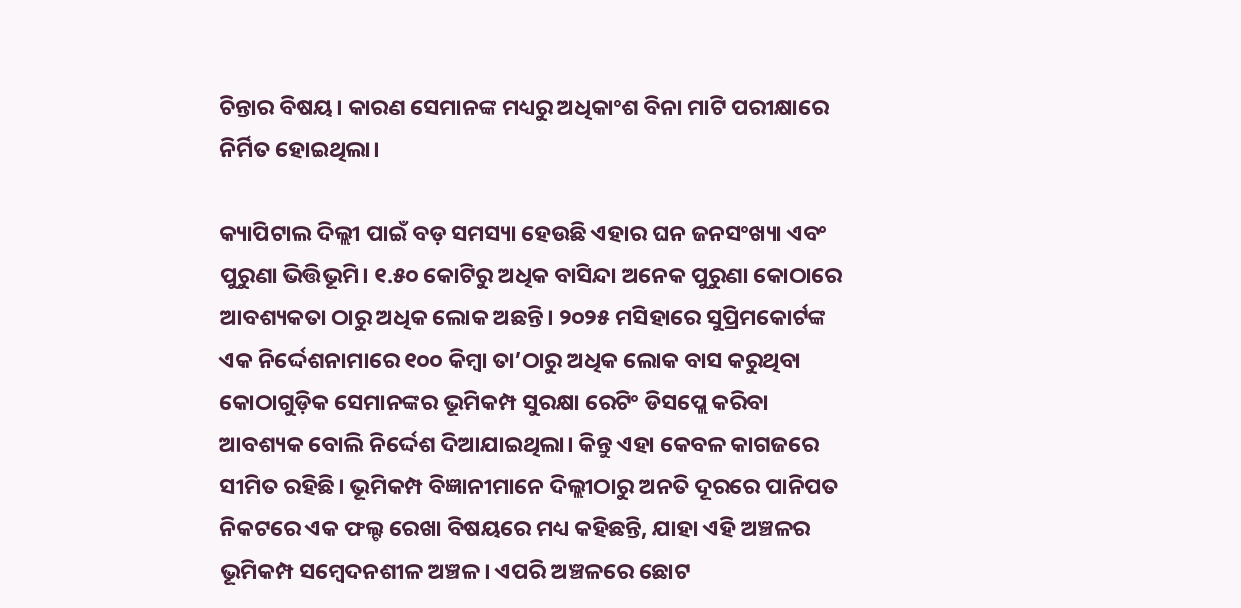ଚିନ୍ତାର ବିଷୟ। କାରଣ ସେମାନଙ୍କ ମଧ୍ୟରୁ ଅଧିକାଂଶ ବିନା ମାଟି ପରୀକ୍ଷାରେ ନିର୍ମିତ ହୋଇଥିଲା।

କ୍ୟାପିଟାଲ ଦିଲ୍ଲୀ ପାଇଁ ବଡ଼ ସମସ୍ୟା ହେଉଛି ଏହାର ଘନ ଜନସଂଖ୍ୟା ଏବଂ ପୁରୁଣା ଭିତ୍ତିଭୂମି। ୧.୫୦ କୋଟିରୁ ଅଧିକ ବାସିନ୍ଦା ଅନେକ ପୁରୁଣା କୋଠାରେ ଆବଶ୍ୟକତା ଠାରୁ ଅଧିକ ଲୋକ ଅଛନ୍ତି। ୨୦୨୫ ମସିହାରେ ସୁପ୍ରିମକୋର୍ଟଙ୍କ ଏକ ନିର୍ଦ୍ଦେଶନାମାରେ ୧୦୦ କିମ୍ବା ତା’ଠାରୁ ଅଧିକ ଲୋକ ବାସ କରୁଥିବା କୋଠାଗୁଡ଼ିକ ସେମାନଙ୍କର ଭୂମିକମ୍ପ ସୁରକ୍ଷା ରେଟିଂ ଡିସପ୍ଲେ କରିବା ଆବଶ୍ୟକ ବୋଲି ନିର୍ଦ୍ଦେଶ ଦିଆଯାଇଥିଲା। କିନ୍ତୁ ଏହା କେବଳ କାଗଜରେ ସୀମିତ ରହିଛି। ଭୂମିକମ୍ପ ବିଜ୍ଞାନୀମାନେ ଦିଲ୍ଲୀଠାରୁ ଅନତି ଦୂରରେ ପାନିପତ ନିକଟରେ ଏକ ଫଲ୍ଟ ରେଖା ବିଷୟରେ ମଧ୍ୟ କହିଛନ୍ତି, ଯାହା ଏହି ଅଞ୍ଚଳର ଭୂମିକମ୍ପ ସମ୍ବେଦନଶୀଳ ଅଞ୍ଚଳ। ଏପରି ଅଞ୍ଚଳରେ ଛୋଟ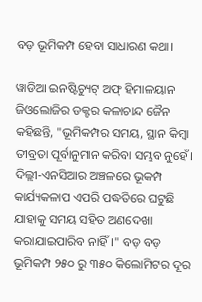ବଡ଼ ଭୂମିକମ୍ପ ହେବା ସାଧାରଣ କଥା।

ୱାଡିଆ ଇନଷ୍ଟିଚ୍ୟୁଟ୍ ଅଫ୍ ହିମାଳୟାନ ଜିଓଲୋଜିର ଡକ୍ଟର କଳାଚାନ୍ଦ ଜୈନ କହିଛନ୍ତି, "ଭୂମିକମ୍ପର ସମୟ, ସ୍ଥାନ କିମ୍ବା ତୀବ୍ରତା ପୂର୍ବାନୁମାନ କରିବା ସମ୍ଭବ ନୁହେଁ। ଦିଲ୍ଲୀ-ଏନସିଆର ଅଞ୍ଚଳରେ ଭୂକମ୍ପ କାର୍ଯ୍ୟକଳାପ ଏପରି ପଦ୍ଧତିରେ ଘଟୁଛି ଯାହାକୁ ସମୟ ସହିତ ଅଣଦେଖା କରାଯାଇପାରିବ ନାହିଁ।" ବଡ଼ ବଡ଼ ଭୂମିକମ୍ପ ୨୫୦ ରୁ ୩୫୦ କିଲୋମିଟର ଦୂର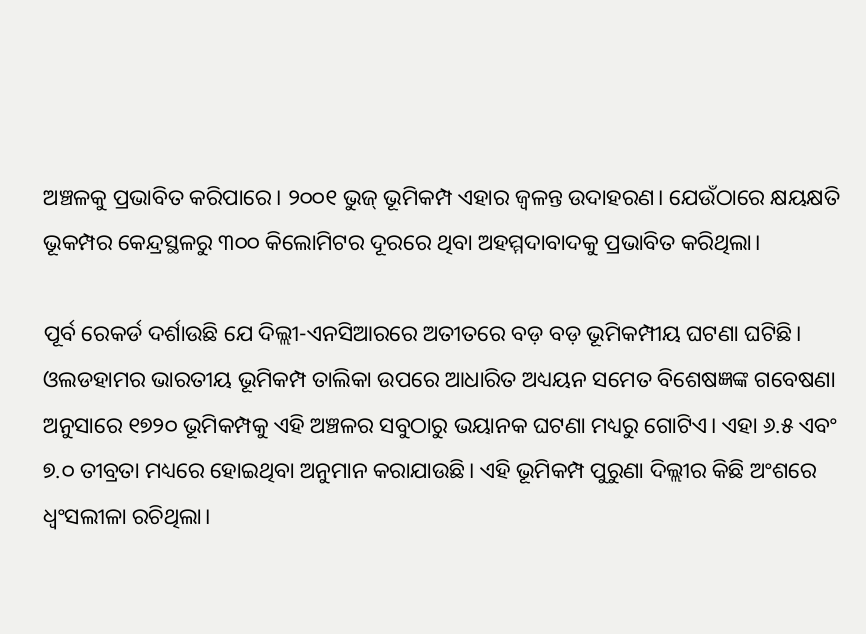ଅଞ୍ଚଳକୁ ପ୍ରଭାବିତ କରିପାରେ। ୨୦୦୧ ଭୁଜ୍ ଭୂମିକମ୍ପ ଏହାର ଜ୍ୱଳନ୍ତ ଉଦାହରଣ। ଯେଉଁଠାରେ କ୍ଷୟକ୍ଷତି ଭୂକମ୍ପର କେନ୍ଦ୍ରସ୍ଥଳରୁ ୩୦୦ କିଲୋମିଟର ଦୂରରେ ଥିବା ଅହମ୍ମଦାବାଦକୁ ପ୍ରଭାବିତ କରିଥିଲା।

ପୂର୍ବ ରେକର୍ଡ ଦର୍ଶାଉଛି ଯେ ଦିଲ୍ଲୀ-ଏନସିଆରରେ ଅତୀତରେ ବଡ଼ ବଡ଼ ଭୂମିକମ୍ପୀୟ ଘଟଣା ଘଟିଛି। ଓଲଡହାମର ଭାରତୀୟ ଭୂମିକମ୍ପ ତାଲିକା ଉପରେ ଆଧାରିତ ଅଧ୍ୟୟନ ସମେତ ବିଶେଷଜ୍ଞଙ୍କ ଗବେଷଣା ଅନୁସାରେ ୧୭୨୦ ଭୂମିକମ୍ପକୁ ଏହି ଅଞ୍ଚଳର ସବୁଠାରୁ ଭୟାନକ ଘଟଣା ମଧ୍ୟରୁ ଗୋଟିଏ। ଏହା ୬.୫ ଏବଂ ୭.୦ ତୀବ୍ରତା ମଧ୍ୟରେ ହୋଇଥିବା ଅନୁମାନ କରାଯାଉଛି। ଏହି ଭୂମିକମ୍ପ ପୁରୁଣା ଦିଲ୍ଲୀର କିଛି ଅଂଶରେ ଧ୍ୱଂସଲୀଳା ରଚିଥିଲା।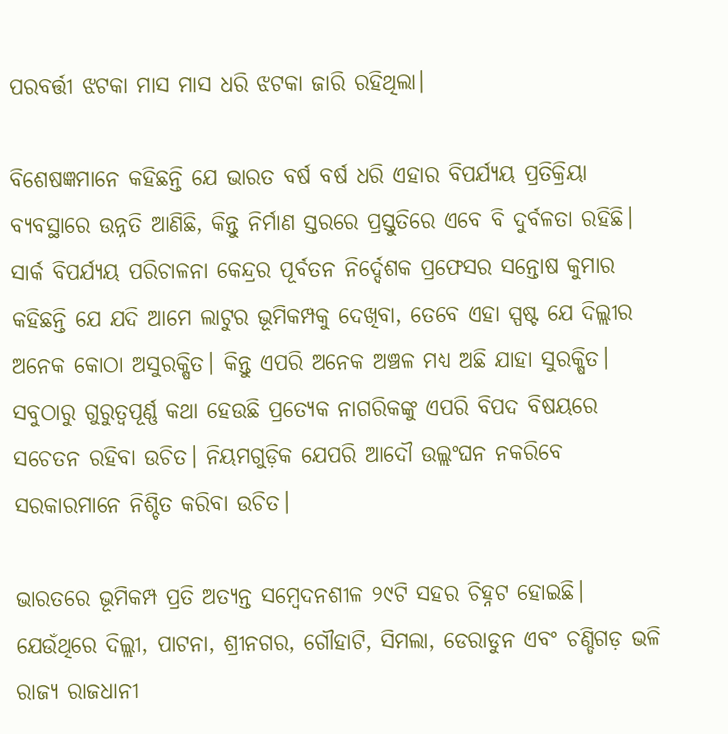ପରବର୍ତ୍ତୀ ଝଟକା ମାସ ମାସ ଧରି ଝଟକା ଜାରି ରହିଥିଲା।

ବିଶେଷଜ୍ଞମାନେ କହିଛନ୍ତି ଯେ ଭାରତ ବର୍ଷ ବର୍ଷ ଧରି ଏହାର ବିପର୍ଯ୍ୟୟ ପ୍ରତିକ୍ରିୟା ବ୍ୟବସ୍ଥାରେ ଉନ୍ନତି ଆଣିଛି, କିନ୍ତୁ ନିର୍ମାଣ ସ୍ତରରେ ପ୍ରସ୍ତୁତିରେ ଏବେ ବି ଦୁର୍ବଳତା ରହିଛି। ସାର୍କ ବିପର୍ଯ୍ୟୟ ପରିଚାଳନା କେନ୍ଦ୍ରର ପୂର୍ବତନ ନିର୍ଦ୍ଦେଶକ ପ୍ରଫେସର ସନ୍ତୋଷ କୁମାର କହିଛନ୍ତି ଯେ ଯଦି ଆମେ ଲାଟୁର ଭୂମିକମ୍ପକୁ ଦେଖିବା, ତେବେ ଏହା ସ୍ପଷ୍ଟ ଯେ ଦିଲ୍ଲୀର ଅନେକ କୋଠା ଅସୁରକ୍ଷିତ। କିନ୍ତୁ ଏପରି ଅନେକ ଅଞ୍ଚଳ ମଧ୍ୟ ଅଛି ଯାହା ସୁରକ୍ଷିତ। ସବୁଠାରୁ ଗୁରୁତ୍ୱପୂର୍ଣ୍ଣ କଥା ହେଉଛି ପ୍ରତ୍ୟେକ ନାଗରିକଙ୍କୁ ଏପରି ବିପଦ ବିଷୟରେ ସଚେତନ ରହିବା ଉଚିତ। ନିୟମଗୁଡ଼ିକ ଯେପରି ଆଦୌ ଉଲ୍ଲଂଘନ ନକରିବେ ସରକାରମାନେ ନିଶ୍ଚିତ କରିବା ଉଚିତ।

ଭାରତରେ ଭୂମିକମ୍ପ ପ୍ରତି ଅତ୍ୟନ୍ତ ସମ୍ବେଦନଶୀଳ ୨୯ଟି ସହର ଚିହ୍ନଟ ହୋଇଛି। ଯେଉଁଥିରେ ଦିଲ୍ଲୀ, ପାଟନା, ଶ୍ରୀନଗର, ଗୌହାଟି, ସିମଲା, ଡେରାଡୁନ ଏବଂ ଚଣ୍ଡିଗଡ଼ ଭଳି ରାଜ୍ୟ ରାଜଧାନୀ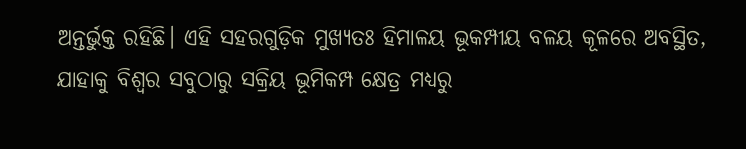ଅନ୍ତର୍ଭୁକ୍ତ ରହିଛି। ଏହି ସହରଗୁଡ଼ିକ ମୁଖ୍ୟତଃ ହିମାଳୟ ଭୂକମ୍ପୀୟ ବଳୟ କୂଳରେ ଅବସ୍ଥିତ, ଯାହାକୁ ବିଶ୍ୱର ସବୁଠାରୁ ସକ୍ରିୟ ଭୂମିକମ୍ପ କ୍ଷେତ୍ର ମଧ୍ୟରୁ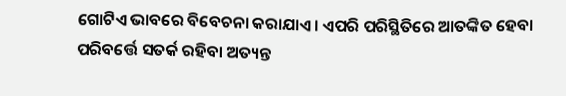ଗୋଟିଏ ଭାବରେ ବିବେଚନା କରାଯାଏ। ଏପରି ପରିସ୍ଥିତିରେ ଆତଙ୍କିତ ହେବା ପରିବର୍ତ୍ତେ ସତର୍କ ରହିବା ଅତ୍ୟନ୍ତ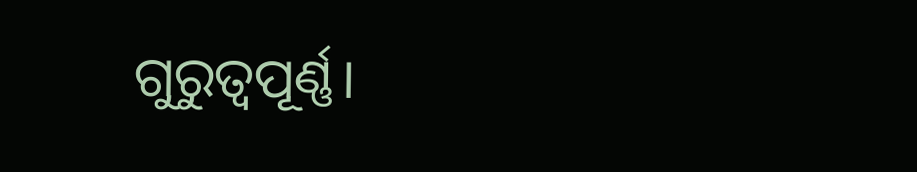ଗୁରୁତ୍ୱପୂର୍ଣ୍ଣ।